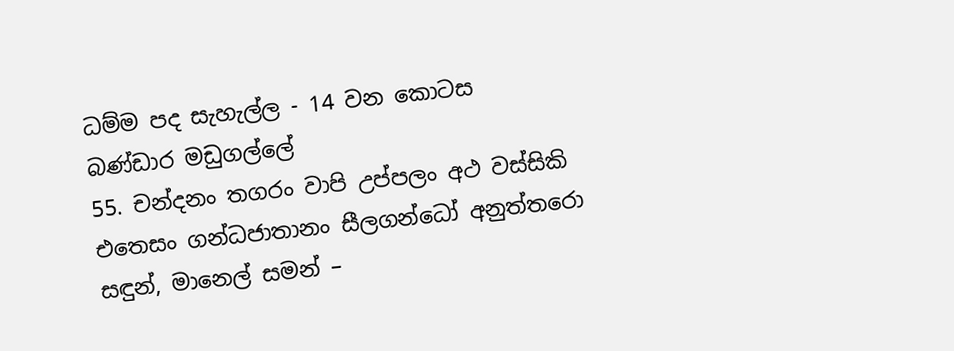ධම්ම පද සැහැල්ල - 14 වන කොටස
බණ්ඩාර මඩුගල්ලේ
55. චන්දනං තගරං වාපි උප්පලං අථ වස්සිකි
එතෙසං ගන්ධජාතානං සීලගන්ධෝ අනුත්තරො
සඳුන්, මානෙල් සමන් –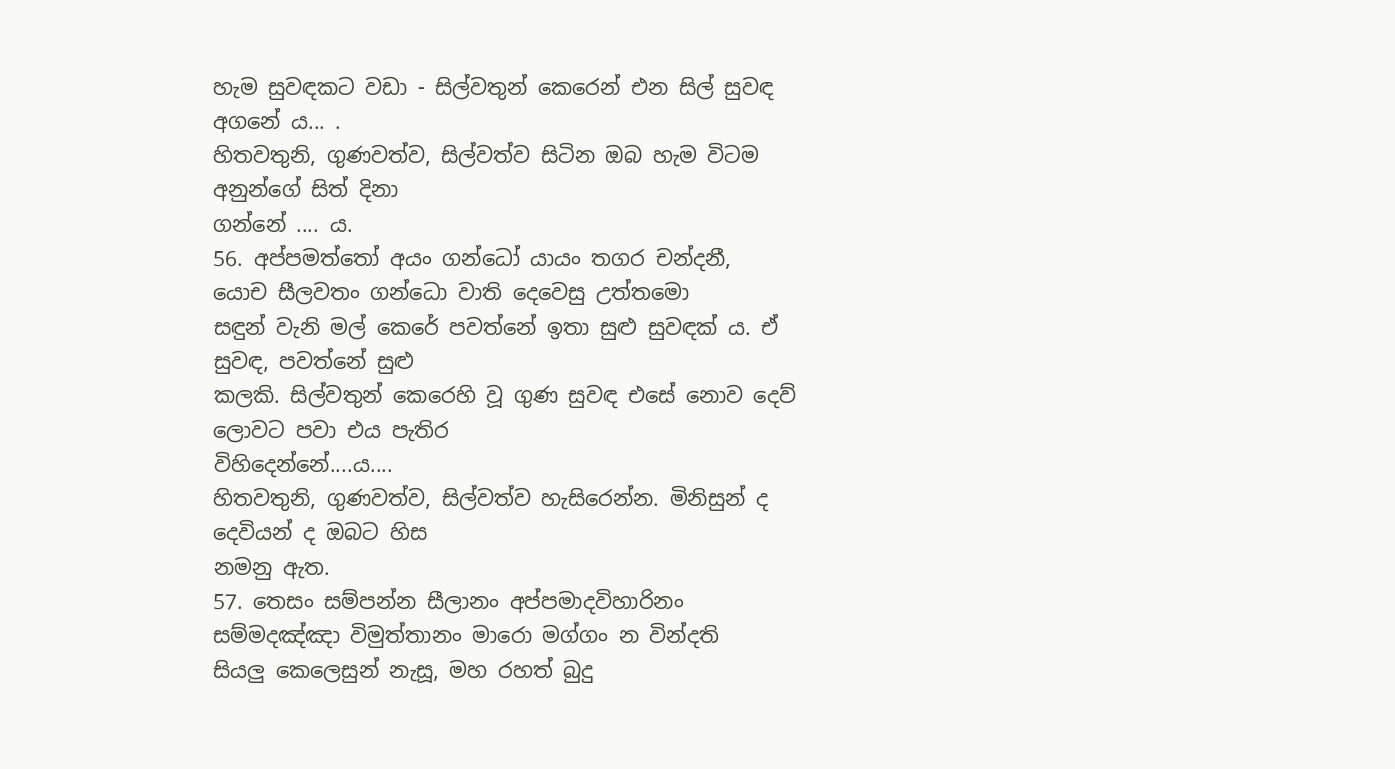හැම සුවඳකට වඩා - සිල්වතුන් කෙරෙන් එන සිල් සුවඳ
අගනේ ය... .
හිතවතුනි, ගුණවත්ව, සිල්වත්ව සිටින ඔබ හැම විටම අනුන්ගේ සිත් දිනා
ගන්නේ .... ය.
56. අප්පමත්තෝ අයං ගන්ධෝ යායං තගර චන්දනී,
යොච සීලවතං ගන්ධො වාති දෙවෙසු උත්තමො
සඳුන් වැනි මල් කෙරේ පවත්නේ ඉතා සුළු සුවඳක් ය. ඒ සුවඳ, පවත්නේ සුළු
කලකි. සිල්වතුන් කෙරෙහි වූ ගුණ සුවඳ එසේ නොව දෙව් ලොවට පවා එය පැතිර
විහිදෙන්නේ....ය....
හිතවතුනි, ගුණවත්ව, සිල්වත්ව හැසිරෙන්න. මිනිසුන් ද දෙවියන් ද ඔබට හිස
නමනු ඇත.
57. තෙසං සම්පන්න සීලානං අප්පමාදවිහාරිනං
සම්මදඤ්ඤා විමුත්තානං මාරො මග්ගං න වින්දති
සියලු කෙලෙසුන් නැසූ, මහ රහත් බුදු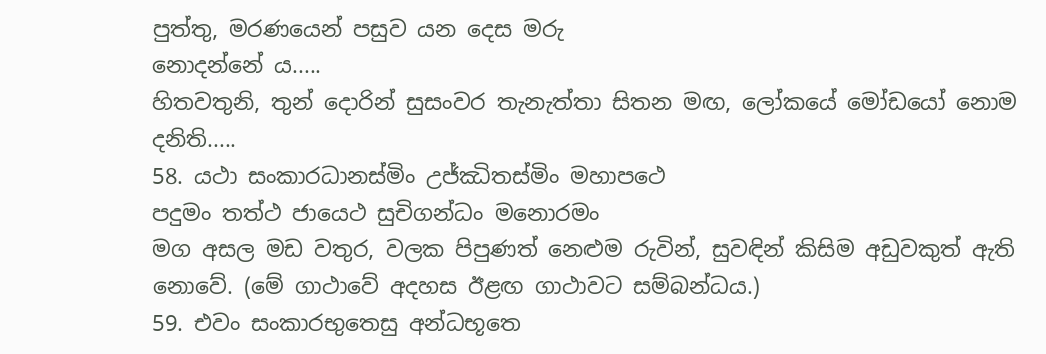පුත්තු, මරණයෙන් පසුව යන දෙස මරු
නොදන්නේ ය.....
හිතවතුනි, තුන් දොරින් සුසංවර තැනැත්තා සිතන මඟ, ලෝකයේ මෝඩයෝ නොම
දනිති.....
58. යථා සංකාරධානස්මිං උජ්ඣිතස්මිං මහාපථෙ
පදුමං තත්ථ ජායෙථ සුචිගන්ධං මනොරමං
මග අසල මඩ වතුර, වලක පිපුණත් නෙළුම රුවින්, සුවඳින් කිසිම අඩුවකුත් ඇති
නොවේ. (මේ ගාථාවේ අදහස ඊළඟ ගාථාවට සම්බන්ධය.)
59. එවං සංකාරභුතෙසු අන්ධභූතෙ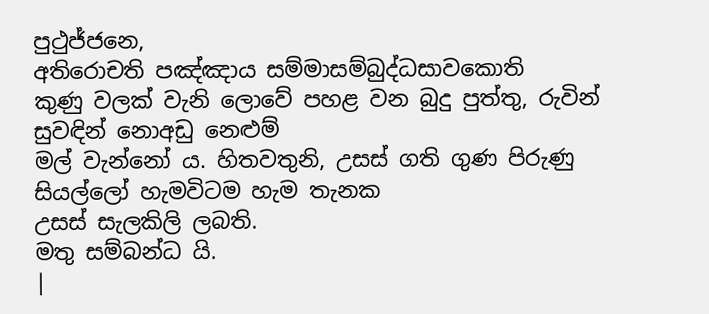පුථුජ්ජනෙ,
අතිරොචති පඤ්ඤාය සම්මාසම්බුද්ධසාවකොති
කුණු වලක් වැනි ලොවේ පහළ වන බුදු පුත්තු, රුවින් සුවඳින් නොඅඩු නෙළුම්
මල් වැන්නෝ ය. හිතවතුනි, උසස් ගති ගුණ පිරුණු සියල්ලෝ හැමවිටම හැම තැනක
උසස් සැලකිලි ලබති.
මතු සම්බන්ධ යි.
|